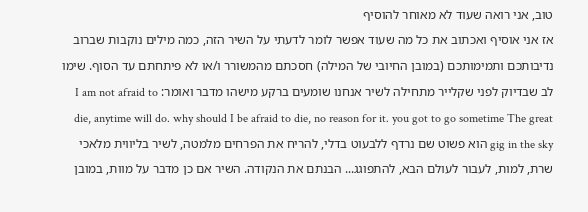טוב, אני רואה שעוד לא מאוחר להוסיף
אז אני אוסיף ואכתוב את כל מה שעוד אפשר לומר לדעתי על השיר הזה, כמה מילים נוקבות שברוב נדיבותכם ותמימותכם (במובן החיובי של המילה) חסכתם מהמשורר ו/או לא פיתחתם עד הסוף. שימו לב שבדיוק לפני שקלייר מתחילה לשיר אנחנו שומעים ברקע מישהו מדבר ואומר: I am not afraid to die, anytime will do. why should I be afraid to die, no reason for it. you got to go sometime The great gig in the sky הוא פשוט שם נרדף ללבעוט בדלי, להריח את הפרחים מלמטה, לשיר בליווית מלאכי שרת, למות, לעבור לעולם הבא, להתפוגג... הבנתם את הנקודה. השיר אם כן מדבר על מוות, במובן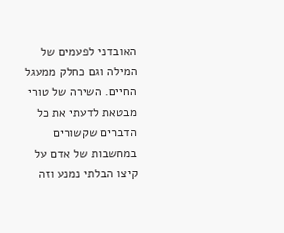האובדני לפעמים של המילה וגם כחלק ממעגל החיים. השירה של טורי מבטאת לדעתי את כל הדברים שקשורים במחשבות של אדם על קיצו הבלתי נמנע וזה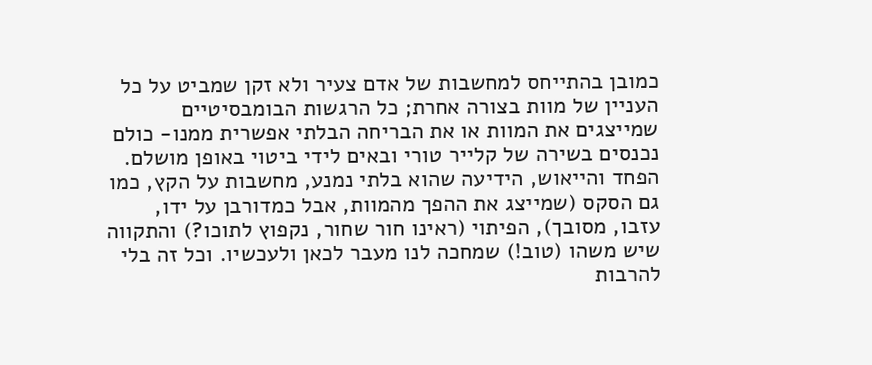כמובן בהתייחס למחשבות של אדם צעיר ולא זקן שמביט על כל העניין של מוות בצורה אחרת; כל הרגשות הבומבסיטיים שמייצגים את המוות או את הבריחה הבלתי אפשרית ממנו- כולם נכנסים בשירה של קלייר טורי ובאים לידי ביטוי באופן מושלם. הפחד והייאוש, הידיעה שהוא בלתי נמנע, מחשבות על הקץ, כמו גם הסקס (שמייצג את ההפך מהמוות, אבל כמדורבן על ידו, עזבו, מסובך), הפיתוי (ראינו חור שחור, נקפוץ לתוכו?) והתקווה שיש משהו (טוב!) שמחכה לנו מעבר לכאן ולעכשיו. וכל זה בלי להרבות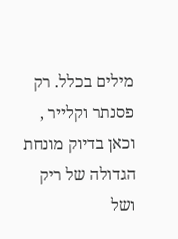מילים בכלל. רק פסנתר וקלייר , וכאן בדיוק מונחת הגדולה של ריק ושל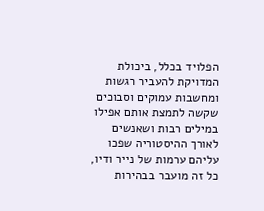הפלויד בכלל, ביכולת המדויקת להעביר רגשות ומחשבות עמוקים וסבוכים שקשה לתמצת אותם אפילו במילים רבות ושאנשים לאורך ההיסטוריה שפכו עליהם ערמות של נייר ודיו, כל זה מועבר בבהירות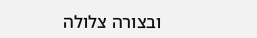ובצורה צלולה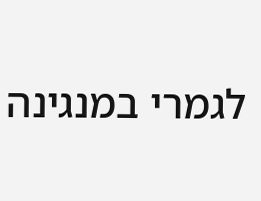לגמרי במנגינה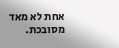אחת לא מאד מסובכת.